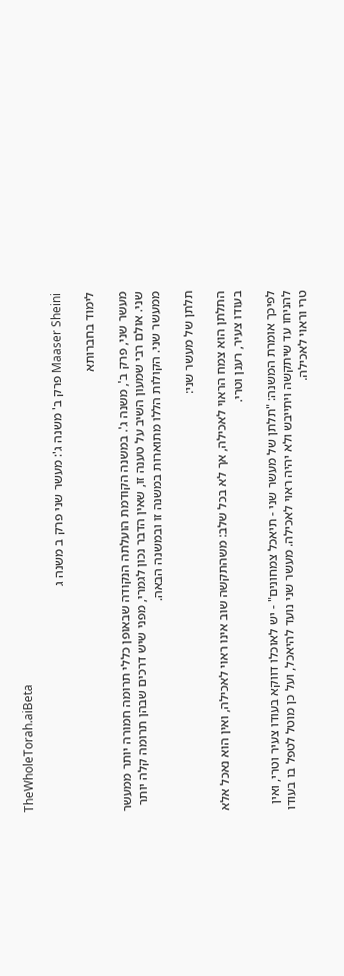TheWholeTorah.aiBeta

Maaser Sheini פרק ב' משנה ג': מעשר שני פרק ב משנה ג

לימוד בחברותא

מעשר שני, פרק ב', משנה ג'. במשנה הקודמת הועלתה הנקודה שבאופן כללי תרומה חמורה יותר ממעשר שני. אולם רבי שמעון השיב על טענה זו, שאין הדבר נכון לגמרי, מפני שיש דרכים שבהן תרומה קלה יותר ממעשר שני. הקולות הללו מתוארות במשנה זו ובמשנה הבאה.

תלתן של מעשר שני:

התלתן הוא צמח הראוי לאכילה, אך לא בכל שלב: משהתקשה שוב אינו ראוי לאכילה, ואין הוא נאכל אלא בעודו צעיר, רענן וטרי.

לפיכך אומרת המשנה: "תלתן של מעשר שני - תיאכל צמחונים" - יש לאוכלו דווקא בעודו צעיר וטרי, ואין להניחו עד שיתקשה ויתייבש ולא יהיה ראוי לאכילה. מעשר שני נועד להיאכל, ועל כן מוטל לטפל בו בעודו טרי וראוי לאכילה.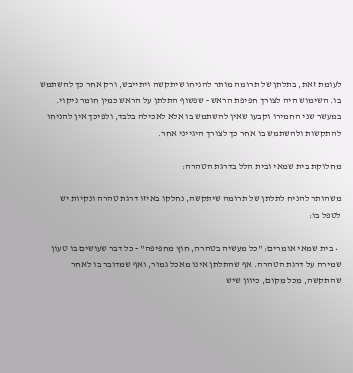לעומת זאת, בתלתן של תרומה מותר להניחו שיתקשה ויתייבש, ורק אחר כך להשתמש בו. השימוש היה לצורך חפיפת הראש - שפשוף התלתן על הראש כמין חומר ניקוי. במעשר שני החמירו וקבעו שאין להשתמש בו אלא לאכילה בלבד, ולפיכך אין להניחו להתקשות ולהשתמש בו אחר כך לצורך היגייני אחר.

מחלוקת בית שמאי ובית הלל בדרגת הטהרה:

משהותר להניח לתלתן של תרומה שיתקשה, נחלקו באיזו דרגת טהרה ונקיות יש לטפל בו:

  • בית שמאי אומרים: "כל מעשיה בטהרה, חוץ מחפיפה" - כל דבר שעושים בו טעון שמירה על דרגת הטהרה. אף שהתלתן אינו מאכל גמור, ואף שמדובר בו לאחר שהתקשה, מכל מקום, כיוון שיש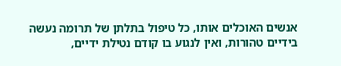אנשים האוכלים אותו, כל טיפול בתלתן של תרומה נעשה בידיים טהורות, ואין לנגוע בו קודם נטילת ידיים,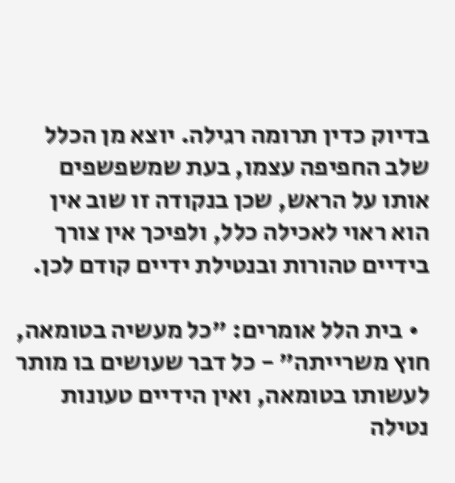בדיוק כדין תרומה רגילה. יוצא מן הכלל שלב החפיפה עצמו, בעת שמשפשפים אותו על הראש, שכן בנקודה זו שוב אין הוא ראוי לאכילה כלל, ולפיכך אין צורך בידיים טהורות ובנטילת ידיים קודם לכן.

  • בית הלל אומרים: "כל מעשיה בטומאה, חוץ משרייתה" - כל דבר שעושים בו מותר לעשותו בטומאה, ואין הידיים טעונות נטילה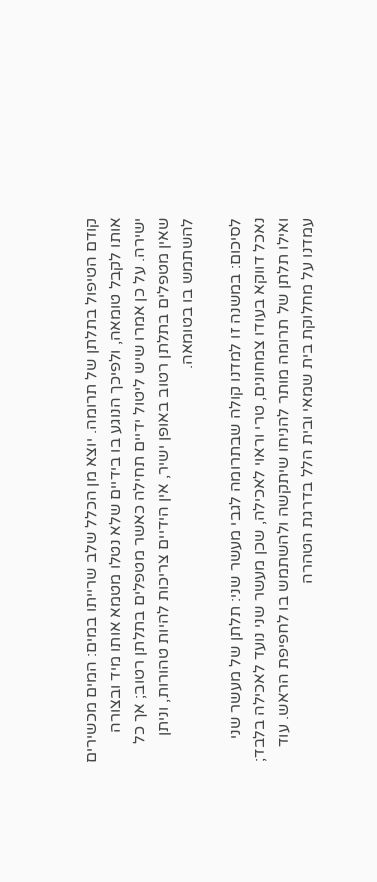קודם הטיפול בתלתן של תרומה. יוצא מן הכלל שלב שרייתו במים: המים מכשירים אותו לקבל טומאה, ולפיכך הנוגע בו בידיים שלא נטלו מטמא אותו מיד ובצורה ישירה. על כן אמרו שיש ליטול ידיים תחילה כאשר מטפלים בתלתן רטוב; אך כל שאין מטפלים בתלתן רטוב באופן ישיר, אין הידיים צריכות להיות טהורות, וניתן להשתמש בו בטומאה.

לסיכום: במשנה זו למדנו קולה שבתרומה לגבי מעשר שני: תלתן של מעשר שני נאכל דווקא בעודו צמחונים, טרי וראוי לאכילה, שכן מעשר שני נועד לאכילה בלבד; ואילו תלתן של תרומה מותר להניחו שיתקשה ולהשתמש בו לחפיפת הראש. עוד עמדנו על מחלוקת בית שמאי ובית הלל בדרגת הטהרה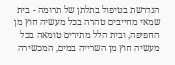הנדרשת בטיפול בתלתן של תרומה - בית שמאי מחייבים טהרה בכל מעשיה חוץ מן החפיפה, ובית הלל מתירים טומאה בכל מעשיה חוץ מן השרייה במים, המכשירה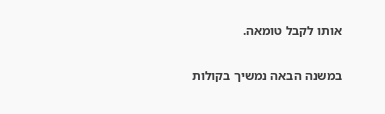אותו לקבל טומאה.

במשנה הבאה נמשיך בקולות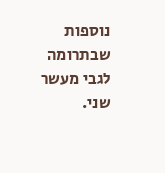נוספות שבתרומה לגבי מעשר שני.